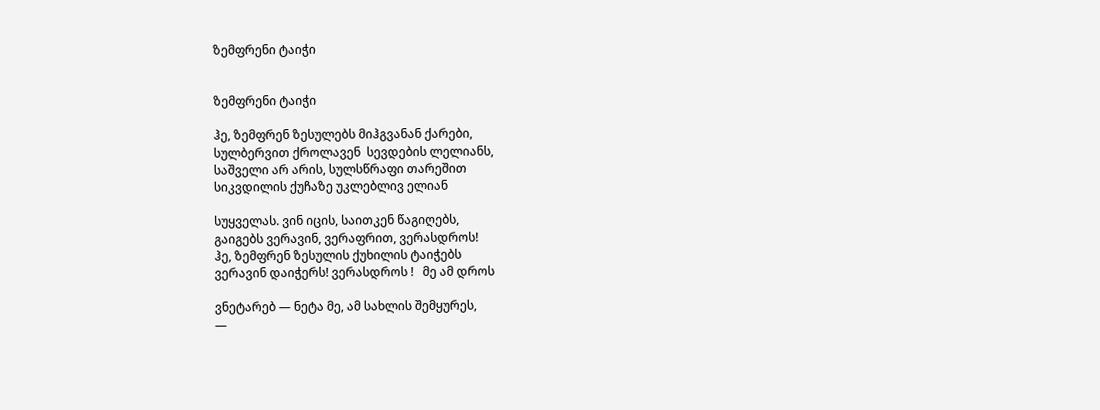ზემფრენი ტაიჭი


ზემფრენი ტაიჭი

ჰე, ზემფრენ ზესულებს მიჰგვანან ქარები,
სულბერვით ქროლავენ  სევდების ლელიანს,
საშველი არ არის, სულსწრაფი თარეშით
სიკვდილის ქუჩაზე უკლებლივ ელიან

სუყველას. ვინ იცის, საითკენ წაგიღებს,
გაიგებს ვერავინ, ვერაფრით, ვერასდროს!
ჰე, ზემფრენ ზესულის ქუხილის ტაიჭებს
ვერავინ დაიჭერს! ვერასდროს !   მე ამ დროს

ვნეტარებ — ნეტა მე, ამ სახლის შემყურეს,
—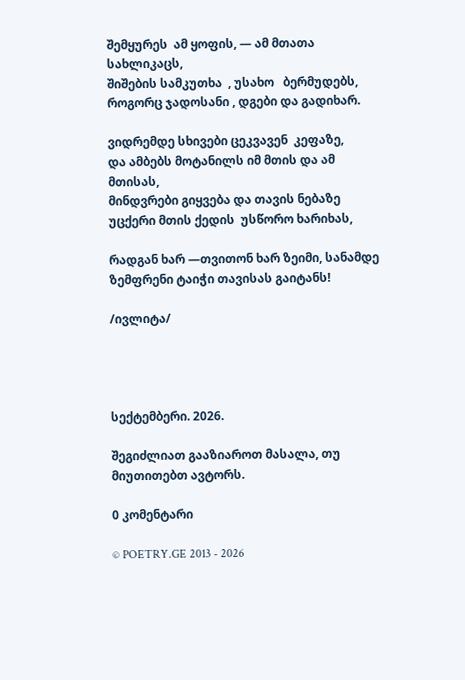შემყურეს  ამ ყოფის, — ამ მთათა სახლიკაცს,
შიშების სამკუთხა  , უსახო   ბერმუდებს,
როგორც ჯადოსანი , დგები და გადიხარ.

ვიდრემდე სხივები ცეკვავენ  კეფაზე,
და ამბებს მოტანილს იმ მთის და ამ მთისას,
მინდვრები გიყვება და თავის ნებაზე
უცქერი მთის ქედის  უსწორო ხარიხას,

რადგან ხარ —თვითონ ხარ ზეიმი, სანამდე
ზემფრენი ტაიჭი თავისას გაიტანს!

/ივლიტა/




სექტემბერი. 2026.

შეგიძლიათ გააზიაროთ მასალა, თუ მიუთითებთ ავტორს.

0 კომენტარი

© POETRY.GE 2013 - 2026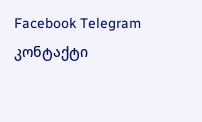Facebook Telegram კონტაქტი